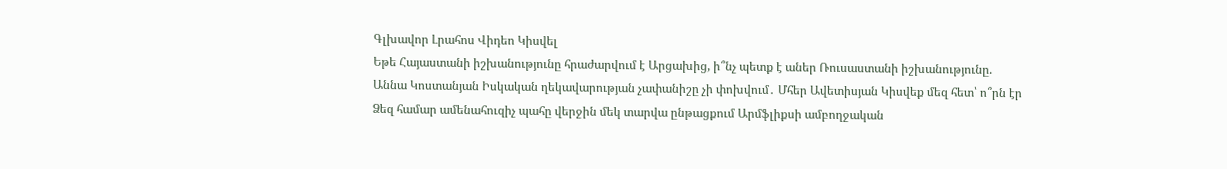Գլխավոր Լրահոս Վիդեո Կիսվել
Եթե Հայաստանի իշխանությունը հրաժարվում է Արցախից, ի՞նչ պետք է աներ Ռուսաստանի իշխանությունը. Աննա Կոստանյան Իսկական ղեկավարության չափանիշը չի փոխվում․ Մհեր Ավետիսյան Կիսվեք մեզ հետ՝ ո՞րն էր Ձեզ համար ամենահուզիչ պահը վերջին մեկ տարվա ընթացքում Արմֆլիքսի ամբողջական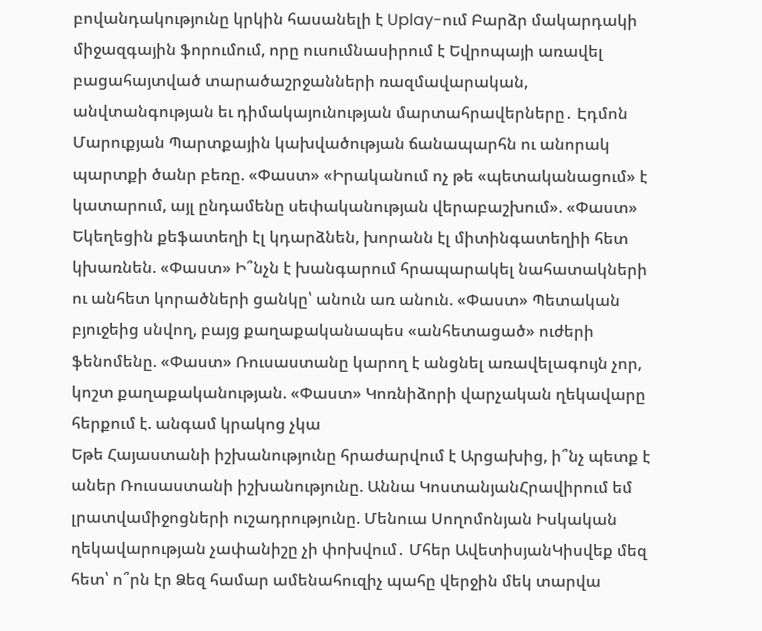բովանդակությունը կրկին հասանելի է Uplay-ում Բարձր մակարդակի միջազգային ֆորումում, որը ուսումնասիրում է Եվրոպայի առավել բացահայտված տարածաշրջանների ռազմավարական, անվտանգության եւ դիմակայունության մարտահրավերները․ Էդմոն Մարուքյան Պարտքային կախվածության ճանապարհն ու անորակ պարտքի ծանր բեռը. «Փաստ» «Իրականում ոչ թե «պետականացում» է կատարում, այլ ընդամենը սեփականության վերաբաշխում». «Փաստ» Եկեղեցին քեֆատեղի էլ կդարձնեն, խորանն էլ միտինգատեղիի հետ կխառնեն. «Փաստ» Ի՞նչն է խանգարում հրապարակել նահատակների ու անհետ կորածների ցանկը՝ անուն առ անուն. «Փաստ» Պետական բյուջեից սնվող, բայց քաղաքականապես «անհետացած» ուժերի ֆենոմենը. «Փաստ» Ռուսաստանը կարող է անցնել առավելագույն չոր, կոշտ քաղաքականության. «Փաստ» Կոռնիձորի վարչական ղեկավարը հերքում է. անգամ կրակոց չկա
Եթե Հայաստանի իշխանությունը հրաժարվում է Արցախից, ի՞նչ պետք է աներ Ռուսաստանի իշխանությունը. Աննա ԿոստանյանՀրավիրում եմ լրատվամիջոցների ուշադրությունը. Մենուա Սողոմոնյան Իսկական ղեկավարության չափանիշը չի փոխվում․ Մհեր ԱվետիսյանԿիսվեք մեզ հետ՝ ո՞րն էր Ձեզ համար ամենահուզիչ պահը վերջին մեկ տարվա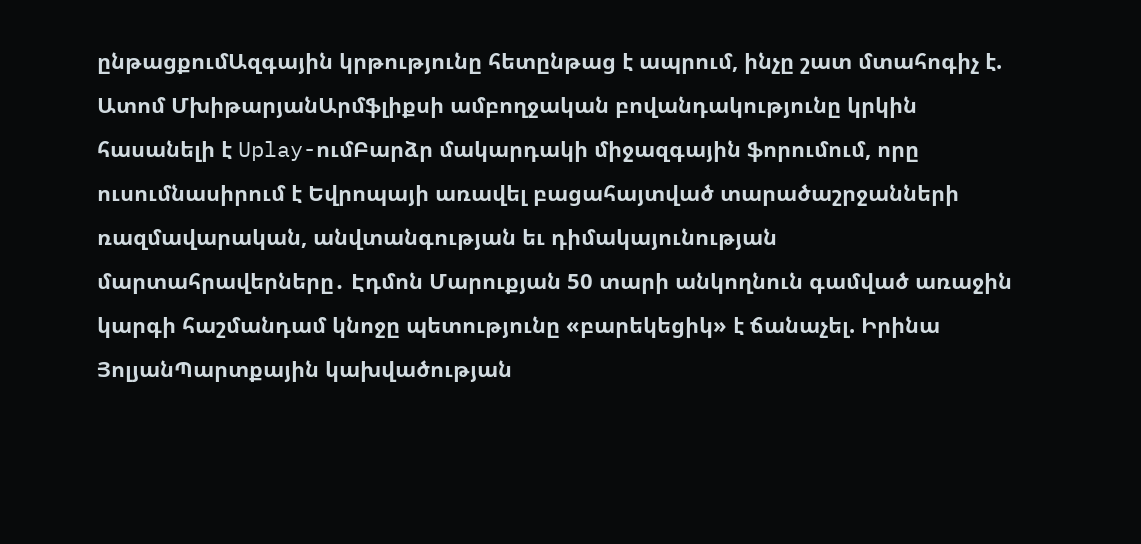ընթացքումԱզգային կրթությունը հետընթաց է ապրում, ինչը շատ մտահոգիչ է. Ատոմ ՄխիթարյանԱրմֆլիքսի ամբողջական բովանդակությունը կրկին հասանելի է Uplay-ումԲարձր մակարդակի միջազգային ֆորումում, որը ուսումնասիրում է Եվրոպայի առավել բացահայտված տարածաշրջանների ռազմավարական, անվտանգության եւ դիմակայունության մարտահրավերները․ Էդմոն Մարուքյան 50 տարի անկողնուն գամված առաջին կարգի հաշմանդամ կնոջը պետությունը «բարեկեցիկ» է ճանաչել. Իրինա ՅոլյանՊարտքային կախվածության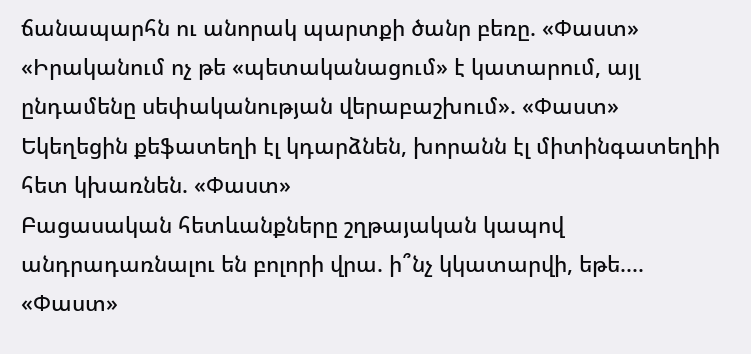ճանապարհն ու անորակ պարտքի ծանր բեռը. «Փաստ» «Իրականում ոչ թե «պետականացում» է կատարում, այլ ընդամենը սեփականության վերաբաշխում». «Փաստ» Եկեղեցին քեֆատեղի էլ կդարձնեն, խորանն էլ միտինգատեղիի հետ կխառնեն. «Փաստ»
Բացասական հետևանքները շղթայական կապով անդրադառնալու են բոլորի վրա. ի՞նչ կկատարվի, եթե.... «Փաստ»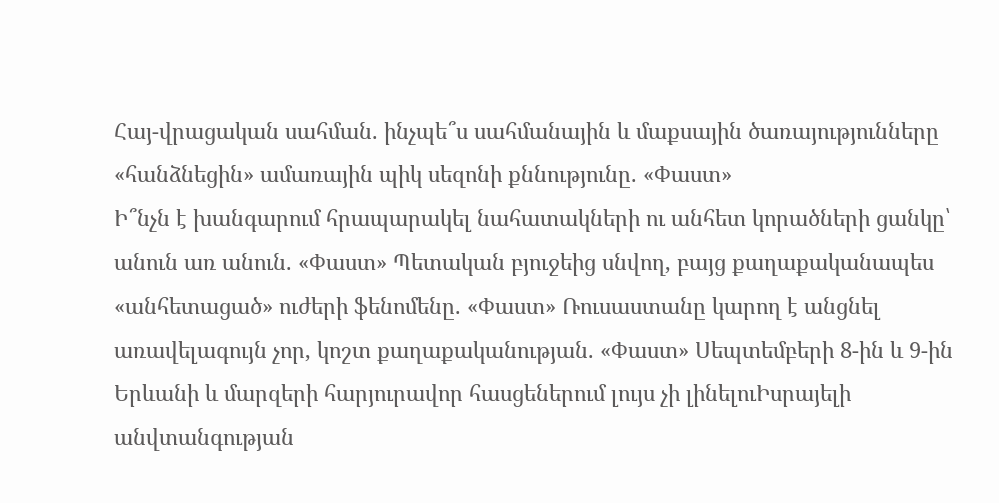Հայ-վրացական սահման. ինչպե՞ս սահմանային և մաքսային ծառայությունները «հանձնեցին» ամառային պիկ սեզոնի քննությունը. «Փաստ»
Ի՞նչն է խանգարում հրապարակել նահատակների ու անհետ կորածների ցանկը՝ անուն առ անուն. «Փաստ» Պետական բյուջեից սնվող, բայց քաղաքականապես «անհետացած» ուժերի ֆենոմենը. «Փաստ» Ռուսաստանը կարող է անցնել առավելագույն չոր, կոշտ քաղաքականության. «Փաստ» Սեպտեմբերի 8-ին և 9-ին Երևանի և մարզերի հարյուրավոր հասցեներում լույս չի լինելուԻսրայելի անվտանգության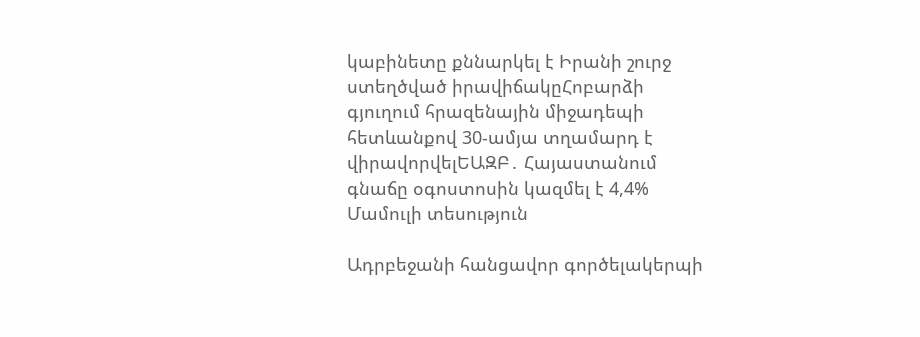կաբինետը քննարկել է Իրանի շուրջ ստեղծված իրավիճակըՀոբարձի գյուղում հրազենային միջադեպի հետևանքով 30-ամյա տղամարդ է վիրավորվելԵԱԶԲ․ Հայաստանում գնաճը օգոստոսին կազմել է 4,4%
Մամուլի տեսություն

Ադրբեջանի հանցավոր գործելակերպի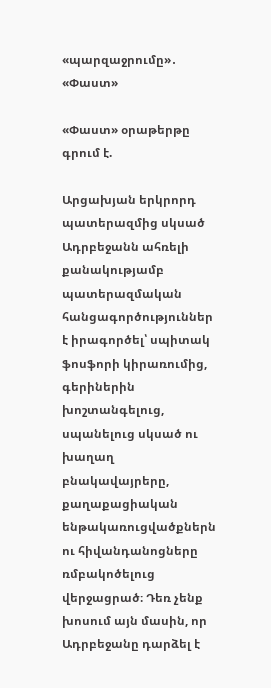«պարզաջրումը»․ «Փաստ»

«Փաստ» օրաթերթը գրում է.

Արցախյան երկրորդ պատերազմից սկսած Ադրբեջանն ահռելի քանակությամբ պատերազմական հանցագործություններ է իրագործել՝ սպիտակ ֆոսֆորի կիրառումից, գերիներին խոշտանգելուց, սպանելուց սկսած ու խաղաղ բնակավայրերը, քաղաքացիական ենթակառուցվածքներն ու հիվանդանոցները ռմբակոծելուց վերջացրած։ Դեռ չենք խոսում այն մասին, որ Ադրբեջանը դարձել է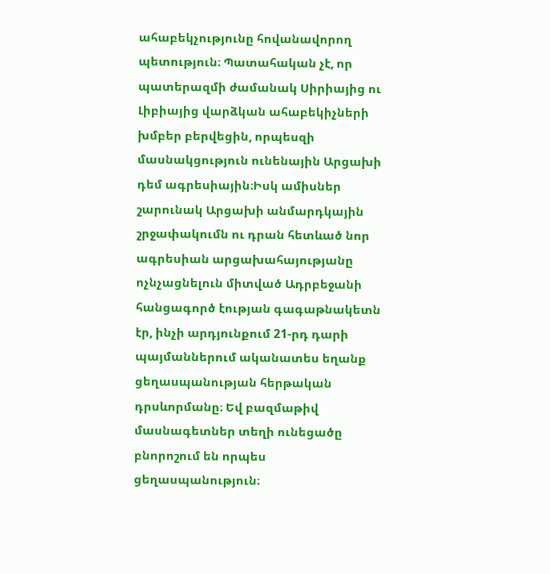ահաբեկչությունը հովանավորող պետություն։ Պատահական չէ, որ պատերազմի ժամանակ Սիրիայից ու Լիբիայից վարձկան ահաբեկիչների խմբեր բերվեցին, որպեսզի մասնակցություն ունենային Արցախի դեմ ագրեսիային։Իսկ ամիսներ շարունակ Արցախի անմարդկային շրջափակումն ու դրան հետևած նոր ագրեսիան արցախահայությանը ոչնչացնելուն միտված Ադրբեջանի հանցագործ էության գագաթնակետն էր, ինչի արդյունքում 21-րդ դարի պայմաններում ականատես եղանք ցեղասպանության հերթական դրսևորմանը։ Եվ բազմաթիվ մասնագետներ տեղի ունեցածը բնորոշում են որպես ցեղասպանություն։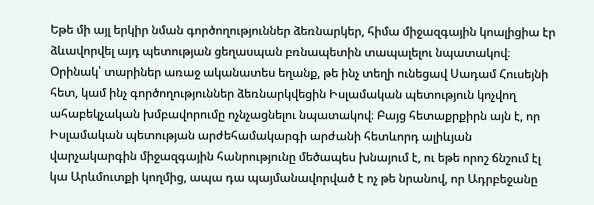Եթե մի այլ երկիր նման գործողություններ ձեռնարկեր, հիմա միջազգային կոալիցիա էր ձևավորվել այդ պետության ցեղասպան բռնապետին տապալելու նպատակով։ Օրինակ՝ տարիներ առաջ ականատես եղանք, թե ինչ տեղի ունեցավ Սադամ Հուսեյնի հետ, կամ ինչ գործողություններ ձեռնարկվեցին Իսլամական պետություն կոչվող ահաբեկչական խմբավորումը ոչնչացնելու նպատակով։ Բայց հետաքրքիրն այն է, որ Իսլամական պետության արժեհամակարգի արժանի հետևորդ ալիևյան վարչակարգին միջազգային հանրությունը մեծապես խնայում է, ու եթե որոշ ճնշում էլ կա Արևմուտքի կողմից, ապա դա պայմանավորված է ոչ թե նրանով, որ Ադրբեջանը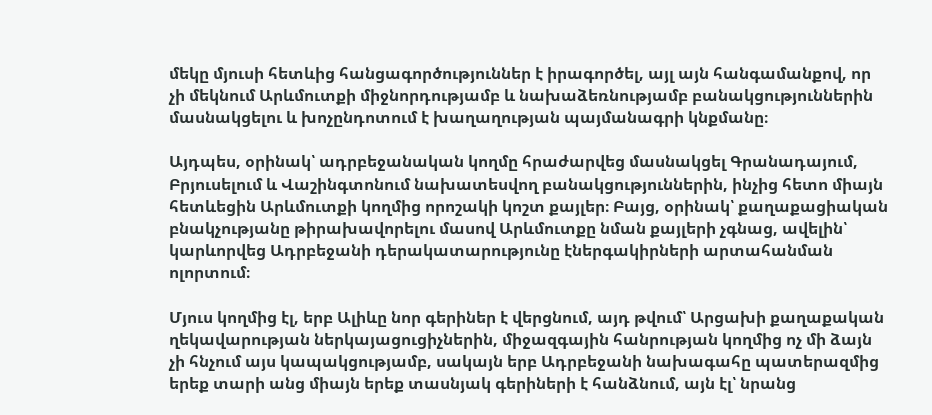մեկը մյուսի հետևից հանցագործություններ է իրագործել, այլ այն հանգամանքով, որ չի մեկնում Արևմուտքի միջնորդությամբ և նախաձեռնությամբ բանակցություններին մասնակցելու և խոչընդոտում է խաղաղության պայմանագրի կնքմանը։

Այդպես, օրինակ՝ ադրբեջանական կողմը հրաժարվեց մասնակցել Գրանադայում, Բրյուսելում և Վաշինգտոնում նախատեսվող բանակցություններին, ինչից հետո միայն հետևեցին Արևմուտքի կողմից որոշակի կոշտ քայլեր։ Բայց, օրինակ՝ քաղաքացիական բնակչությանը թիրախավորելու մասով Արևմուտքը նման քայլերի չգնաց, ավելին՝ կարևորվեց Ադրբեջանի դերակատարությունը էներգակիրների արտահանման ոլորտում։

Մյուս կողմից էլ, երբ Ալիևը նոր գերիներ է վերցնում, այդ թվում՝ Արցախի քաղաքական ղեկավարության ներկայացուցիչներին, միջազգային հանրության կողմից ոչ մի ձայն չի հնչում այս կապակցությամբ, սակայն երբ Ադրբեջանի նախագահը պատերազմից երեք տարի անց միայն երեք տասնյակ գերիների է հանձնում, այն էլ՝ նրանց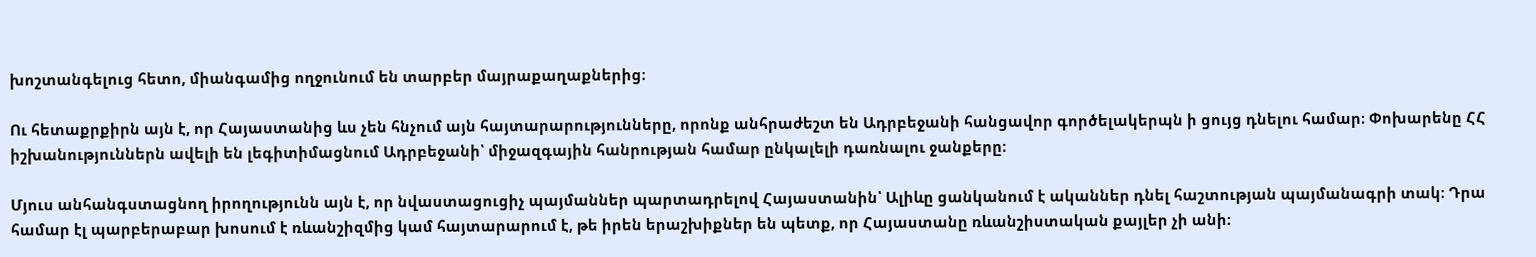խոշտանգելուց հետո, միանգամից ողջունում են տարբեր մայրաքաղաքներից։

Ու հետաքրքիրն այն է, որ Հայաստանից ևս չեն հնչում այն հայտարարությունները, որոնք անհրաժեշտ են Ադրբեջանի հանցավոր գործելակերպն ի ցույց դնելու համար։ Փոխարենը ՀՀ իշխանություններն ավելի են լեգիտիմացնում Ադրբեջանի՝ միջազգային հանրության համար ընկալելի դառնալու ջանքերը։

Մյուս անհանգստացնող իրողությունն այն է, որ նվաստացուցիչ պայմաններ պարտադրելով Հայաստանին՝ Ալիևը ցանկանում է ականներ դնել հաշտության պայմանագրի տակ։ Դրա համար էլ պարբերաբար խոսում է ռևանշիզմից կամ հայտարարում է, թե իրեն երաշխիքներ են պետք, որ Հայաստանը ռևանշիստական քայլեր չի անի։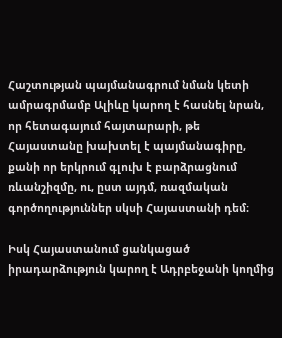Հաշտության պայմանագրում նման կետի ամրագրմամբ Ալիևը կարող է հասնել նրան, որ հետագայում հայտարարի, թե Հայաստանը խախտել է պայմանագիրը, քանի որ երկրում գլուխ է բարձրացնում ռևանշիզմը, ու, ըստ այդմ, ռազմական գործողություններ սկսի Հայաստանի դեմ։

Իսկ Հայաստանում ցանկացած իրադարձություն կարող է Ադրբեջանի կողմից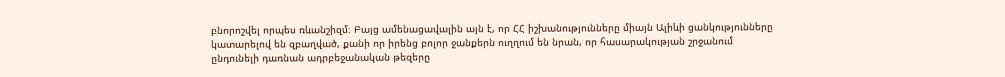բնորոշվել որպես ռևանշիզմ։ Բայց ամենացավալին այն է, որ ՀՀ իշխանությունները միայն Ալիևի ցանկությունները կատարելով են զբաղված, քանի որ իրենց բոլոր ջանքերն ուղղում են նրան, որ հասարակության շրջանում ընդունելի դառնան ադրբեջանական թեզերը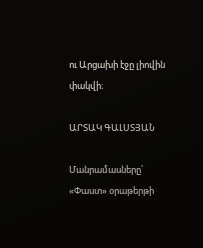ու Արցախի էջը լիովին փակվի։

ԱՐՏԱԿ ԳԱԼՍՏՅԱՆ

Մանրամասները՝ «Փաստ» օրաթերթի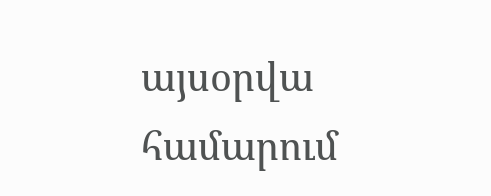այսօրվա համարում